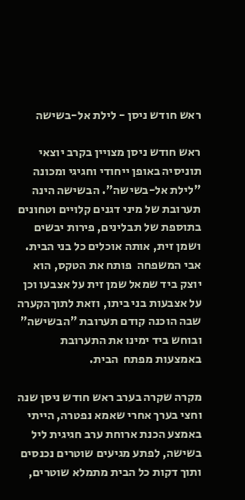ראש חודש ניסן - לילת אל-בשישה

ראש חודש ניסן מצויין בקרב יוצאי תוניסיה באופן ייחודי וחגיגי ומכונה "לילת אל-בשישה". הבשישה הינה תערובת של מיני דגנים קלויים וטחונים בתוספת של תבלינים, פירות יבשים ושמן זית, אותה אוכלים כל בני הבית.
אבי המשפחה  פותח את הטקס, הוא יוצק ביד שמאל שמן זית על אצבעו וכן על אצבעות בני ביתו, וזאת לתוךהקערה שבה הוכנה קודם תערובת "הבשישה" ובוחש ביד ימינו את התערובת באמצעות מפתח  הבית.

מקרה שקרה בערב ראש חודש ניסן שנה וחצי בערך אחרי שאמא נפטרה, הייתי באמצע הכנת ארוחת ערב חגיגית ליל בשישה, לפתע מגיעים שוטרים נכנסים ותוך דקות כל הבית מתמלא שוטרים,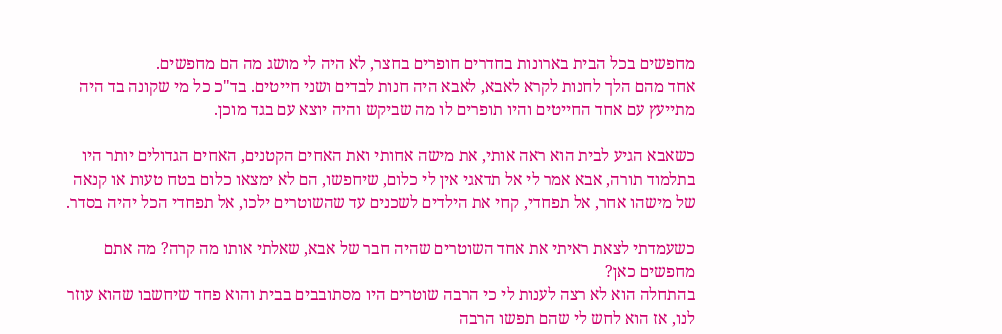מחפשים בכל הבית בארונות בחדרים חופרים בחצר, לא היה לי מושג מה הם מחפשים.
אחד מהם הלך לחנות לקרא לאבא, לאבא היה חנות לבדים ושני חייטים. בד"כ כל מי שקונה בד היה מתייעץ עם אחד החייטים והיו תופרים לו מה שביקש והיה יוצא עם בגד מוכן.

כשאבא הגיע לבית הוא ראה אותי, את מישה אחותי ואת האחים הקטנים, האחים הגדולים יותר היו בתלמוד תורה, אבא אמר לי אל תדאגי אין לי כלום, שיחפשו, הם לא ימצאו כלום בטח טעות או קנאה של מישהו אחר, אל תפחדי, קחי את הילדים לשכנים עד שהשוטרים ילכו, אל תפחדי הכל יהיה בסדר.

כשעמדתי לצאת ראיתי את אחד השוטרים שהיה חבר של אבא, שאלתי אותו מה קרה? מה אתם מחפשים כאן?
בהתחלה הוא לא רצה לענות לי כי הרבה שוטרים היו מסתובבים בבית והוא פחד שיחשבו שהוא עוזר לנו, אז הוא לחש לי שהם תפשו הרבה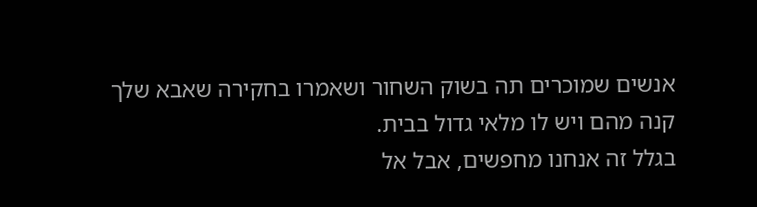אנשים שמוכרים תה בשוק השחור ושאמרו בחקירה שאבא שלך קנה מהם ויש לו מלאי גדול בבית.
בגלל זה אנחנו מחפשים, אבל אל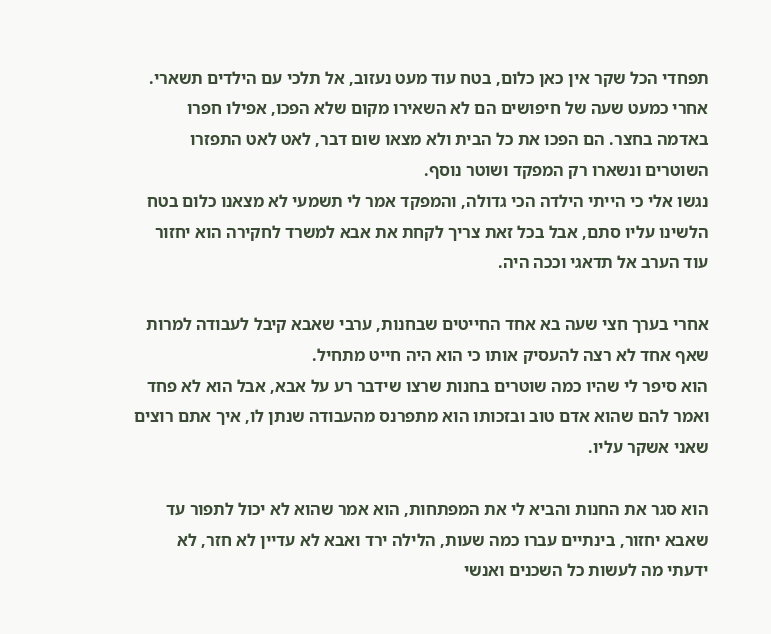תפחדי הכל שקר אין כאן כלום, בטח עוד מעט נעזוב, אל תלכי עם הילדים תשארי.
אחרי כמעט שעה של חיפושים הם לא השאירו מקום שלא הפכו, אפילו חפרו באדמה בחצר. הם הפכו את כל הבית ולא מצאו שום דבר, לאט לאט התפזרו השוטרים ונשארו רק המפקד ושוטר נוסף.
נגשו אלי כי הייתי הילדה הכי גדולה, והמפקד אמר לי תשמעי לא מצאנו כלום בטח הלשינו עליו סתם, אבל בכל זאת צריך לקחת את אבא למשרד לחקירה הוא יחזור עוד הערב אל תדאגי וככה היה.

אחרי בערך חצי שעה בא אחד החייטים שבחנות, ערבי שאבא קיבל לעבודה למרות שאף אחד לא רצה להעסיק אותו כי הוא היה חייט מתחיל.
הוא סיפר לי שהיו כמה שוטרים בחנות שרצו שידבר רע על אבא, אבל הוא לא פחד ואמר להם שהוא אדם טוב ובזכותו הוא מתפרנס מהעבודה שנתן לו, איך אתם רוצים שאני אשקר עליו.

הוא סגר את החנות והביא לי את המפתחות, הוא אמר שהוא לא יכול לתפור עד שאבא יחזור, בינתיים עברו כמה שעות, הלילה ירד ואבא לא עדיין לא חזר, לא ידעתי מה לעשות כל השכנים ואנשי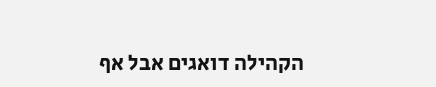הקהילה דואגים אבל אף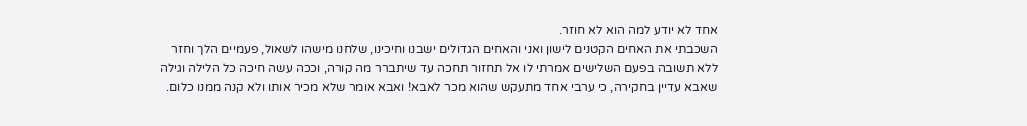אחד לא יודע למה הוא לא חוזר.
השכבתי את האחים הקטנים לישון ואני והאחים הגדולים ישבנו וחיכינו, שלחנו מישהו לשאול, פעמיים הלך וחזר ללא תשובה בפעם השלישים אמרתי לו אל תחזור תחכה עד שיתברר מה קורה, וככה עשה חיכה כל הלילה וגילה שאבא עדיין בחקירה, כי ערבי אחד מתעקש שהוא מכר לאבא! ואבא אומר שלא מכיר אותו ולא קנה ממנו כלום.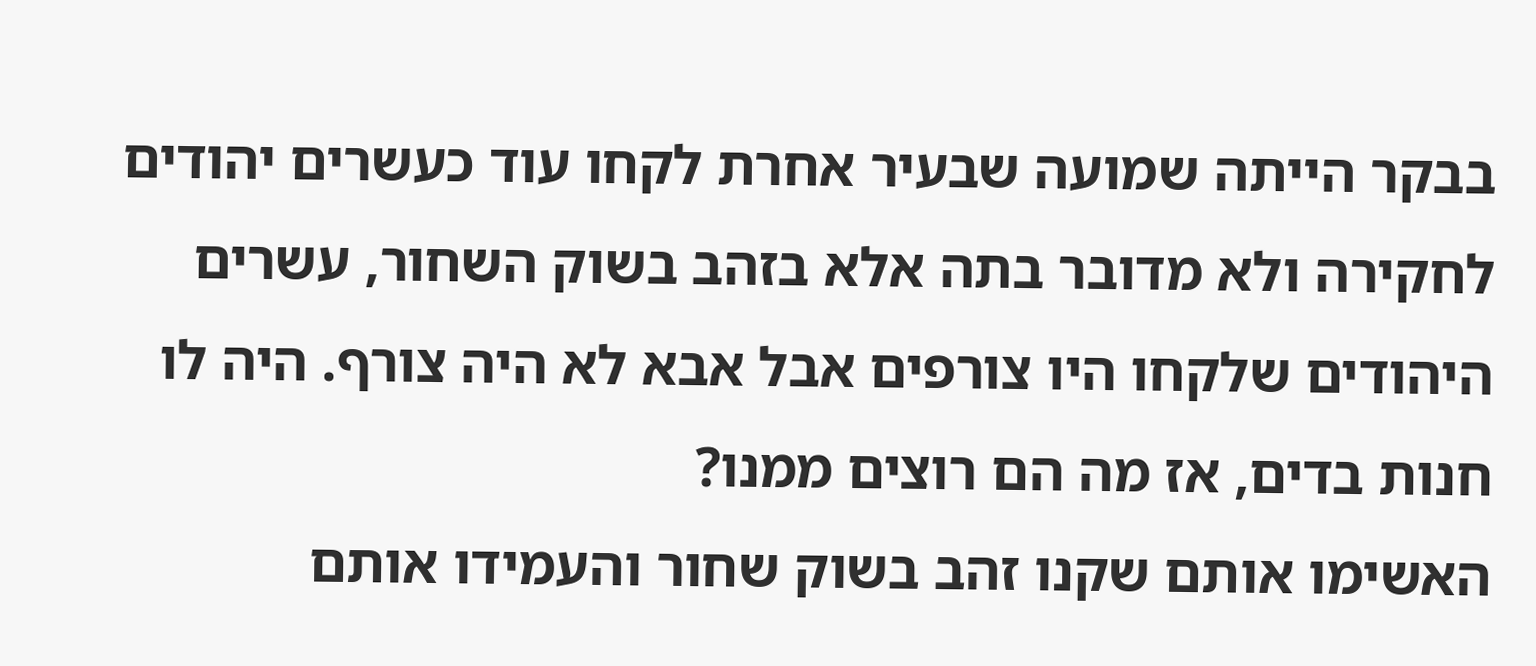בבקר הייתה שמועה שבעיר אחרת לקחו עוד כעשרים יהודים לחקירה ולא מדובר בתה אלא בזהב בשוק השחור, עשרים היהודים שלקחו היו צורפים אבל אבא לא היה צורף. היה לו חנות בדים, אז מה הם רוצים ממנו?
האשימו אותם שקנו זהב בשוק שחור והעמידו אותם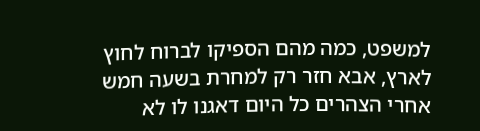למשפט, כמה מהם הספיקו לברוח לחוץ לארץ, אבא חזר רק למחרת בשעה חמש אחרי הצהרים כל היום דאגנו לו לא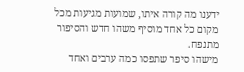ידענו מה קורה איתו, שמועות מגיעות מכל מקום כל אחד מוסיף משהו חדש והסיפור מתנפח.
מישהו סיפר שתפסו כמה ערבים ואחד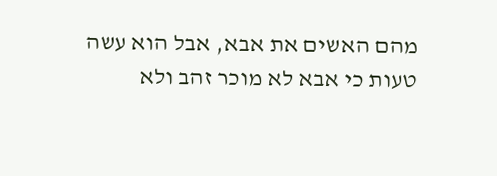מהם האשים את אבא, אבל הוא עשה טעות כי אבא לא מוכר זהב ולא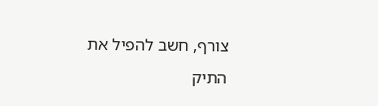צורף, חשב להפיל את התיק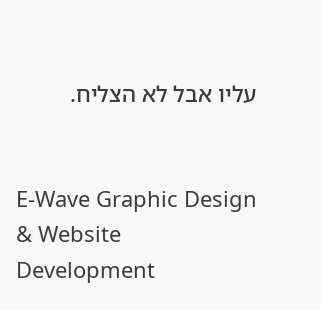עליו אבל לא הצליח.


E-Wave Graphic Design & Website Development